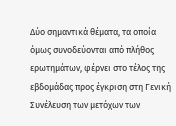Δύο σημαντικά θέματα, τα οποία όμως συνοδεύονται από πλήθος ερωτημάτων, φέρνει στο τέλος της εβδομάδας προς έγκριση στη Γενική Συνέλευση των μετόχων των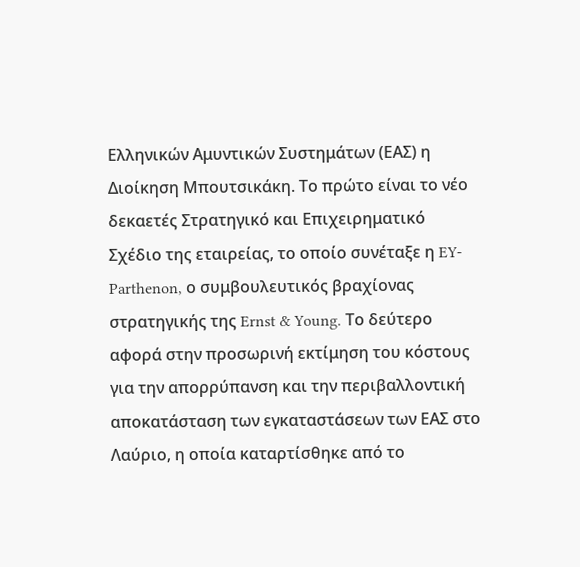Ελληνικών Αμυντικών Συστημάτων (ΕΑΣ) η Διοίκηση Μπουτσικάκη. Το πρώτο είναι το νέο δεκαετές Στρατηγικό και Επιχειρηματικό Σχέδιο της εταιρείας, το οποίο συνέταξε η EY-Parthenon, ο συμβουλευτικός βραχίονας στρατηγικής της Ernst & Young. Το δεύτερο αφορά στην προσωρινή εκτίμηση του κόστους για την απορρύπανση και την περιβαλλοντική αποκατάσταση των εγκαταστάσεων των ΕΑΣ στο Λαύριο, η οποία καταρτίσθηκε από το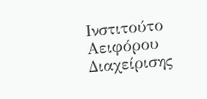Ινστιτούτο Αειφόρου Διαχείρισης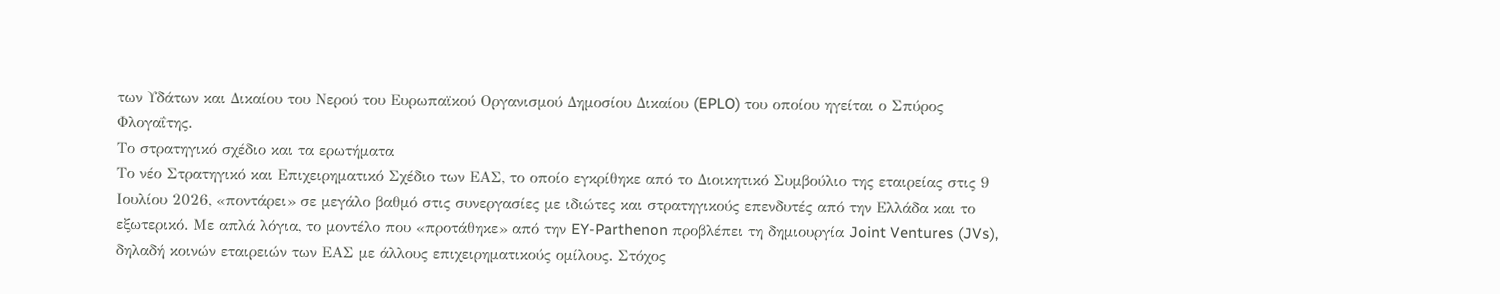των Υδάτων και Δικαίου του Νερού του Ευρωπαϊκού Οργανισμού Δημοσίου Δικαίου (EPLO) του οποίου ηγείται ο Σπύρος Φλογαΐτης.
Το στρατηγικό σχέδιο και τα ερωτήματα
Το νέο Στρατηγικό και Επιχειρηματικό Σχέδιο των ΕΑΣ, το οποίο εγκρίθηκε από το Διοικητικό Συμβούλιο της εταιρείας στις 9 Ιουλίου 2026, «ποντάρει» σε μεγάλο βαθμό στις συνεργασίες με ιδιώτες και στρατηγικούς επενδυτές από την Ελλάδα και το εξωτερικό. Με απλά λόγια, το μοντέλο που «προτάθηκε» από την EY-Parthenon προβλέπει τη δημιουργία Joint Ventures (JVs), δηλαδή κοινών εταιρειών των ΕΑΣ με άλλους επιχειρηματικούς ομίλους. Στόχος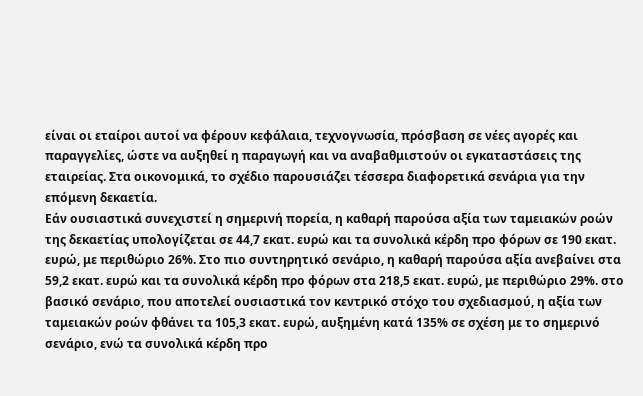είναι οι εταίροι αυτοί να φέρουν κεφάλαια, τεχνογνωσία, πρόσβαση σε νέες αγορές και παραγγελίες, ώστε να αυξηθεί η παραγωγή και να αναβαθμιστούν οι εγκαταστάσεις της εταιρείας. Στα οικονομικά, το σχέδιο παρουσιάζει τέσσερα διαφορετικά σενάρια για την επόμενη δεκαετία.
Εάν ουσιαστικά συνεχιστεί η σημερινή πορεία, η καθαρή παρούσα αξία των ταμειακών ροών της δεκαετίας υπολογίζεται σε 44,7 εκατ. ευρώ και τα συνολικά κέρδη προ φόρων σε 190 εκατ. ευρώ, με περιθώριο 26%. Στο πιο συντηρητικό σενάριο, η καθαρή παρούσα αξία ανεβαίνει στα 59,2 εκατ. ευρώ και τα συνολικά κέρδη προ φόρων στα 218,5 εκατ. ευρώ, με περιθώριο 29%. στο βασικό σενάριο, που αποτελεί ουσιαστικά τον κεντρικό στόχο του σχεδιασμού, η αξία των ταμειακών ροών φθάνει τα 105,3 εκατ. ευρώ, αυξημένη κατά 135% σε σχέση με το σημερινό σενάριο, ενώ τα συνολικά κέρδη προ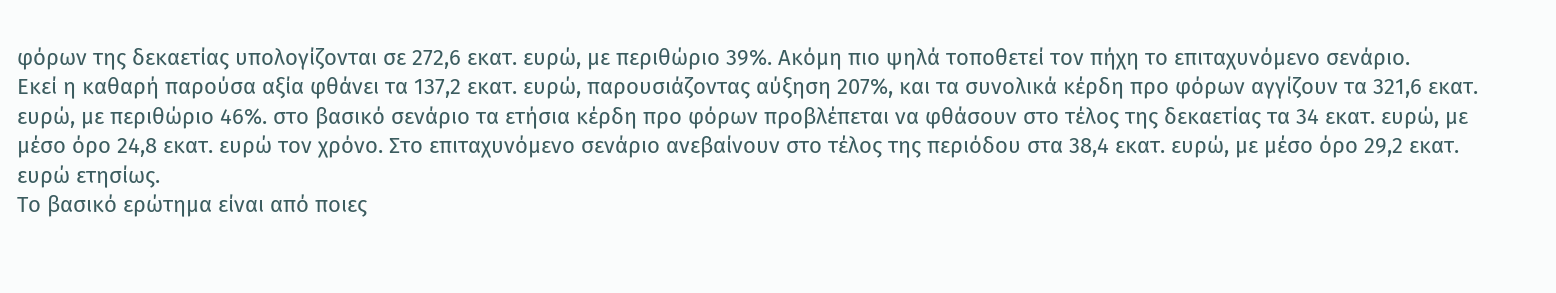φόρων της δεκαετίας υπολογίζονται σε 272,6 εκατ. ευρώ, με περιθώριο 39%. Ακόμη πιο ψηλά τοποθετεί τον πήχη το επιταχυνόμενο σενάριο.
Εκεί η καθαρή παρούσα αξία φθάνει τα 137,2 εκατ. ευρώ, παρουσιάζοντας αύξηση 207%, και τα συνολικά κέρδη προ φόρων αγγίζουν τα 321,6 εκατ. ευρώ, με περιθώριο 46%. στο βασικό σενάριο τα ετήσια κέρδη προ φόρων προβλέπεται να φθάσουν στο τέλος της δεκαετίας τα 34 εκατ. ευρώ, με μέσο όρο 24,8 εκατ. ευρώ τον χρόνο. Στο επιταχυνόμενο σενάριο ανεβαίνουν στο τέλος της περιόδου στα 38,4 εκατ. ευρώ, με μέσο όρο 29,2 εκατ. ευρώ ετησίως.
Το βασικό ερώτημα είναι από ποιες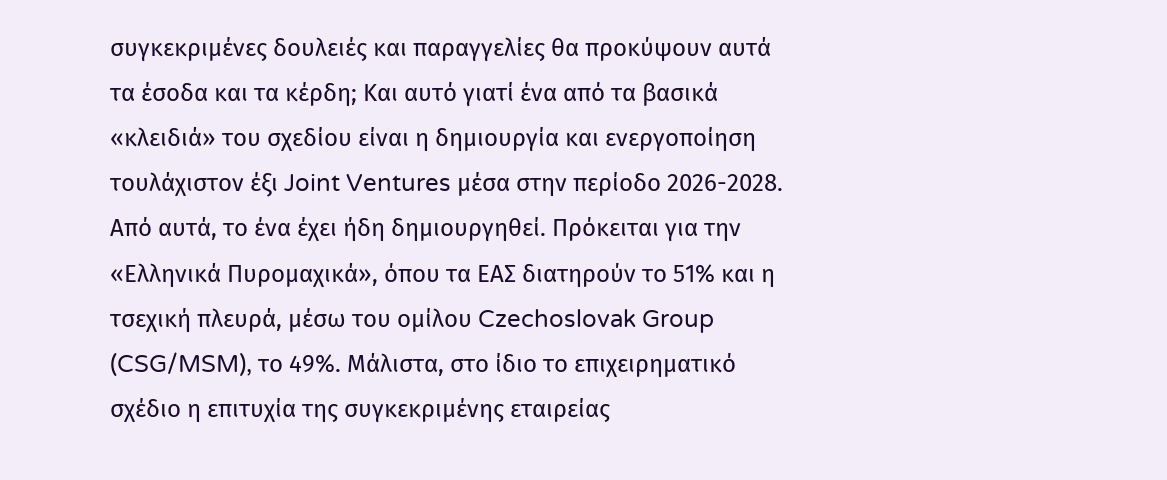συγκεκριμένες δουλειές και παραγγελίες θα προκύψουν αυτά τα έσοδα και τα κέρδη; Και αυτό γιατί ένα από τα βασικά «κλειδιά» του σχεδίου είναι η δημιουργία και ενεργοποίηση τουλάχιστον έξι Joint Ventures μέσα στην περίοδο 2026-2028. Από αυτά, το ένα έχει ήδη δημιουργηθεί. Πρόκειται για την «Ελληνικά Πυρομαχικά», όπου τα ΕΑΣ διατηρούν το 51% και η τσεχική πλευρά, μέσω του ομίλου Czechoslovak Group (CSG/MSM), το 49%. Μάλιστα, στο ίδιο το επιχειρηματικό σχέδιο η επιτυχία της συγκεκριμένης εταιρείας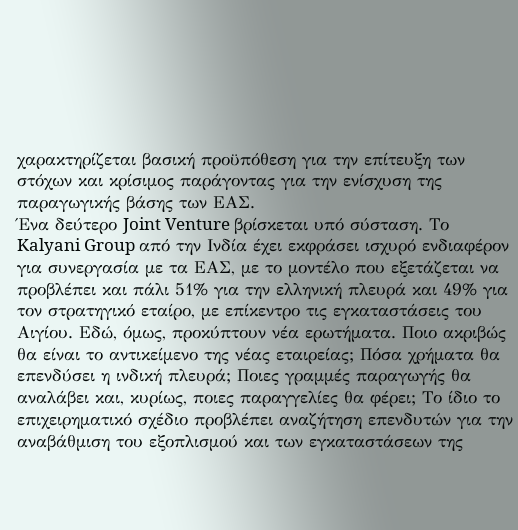χαρακτηρίζεται βασική προϋπόθεση για την επίτευξη των στόχων και κρίσιμος παράγοντας για την ενίσχυση της παραγωγικής βάσης των ΕΑΣ.
Ένα δεύτερο Joint Venture βρίσκεται υπό σύσταση. Το Kalyani Group από την Ινδία έχει εκφράσει ισχυρό ενδιαφέρον για συνεργασία με τα ΕΑΣ, με το μοντέλο που εξετάζεται να προβλέπει και πάλι 51% για την ελληνική πλευρά και 49% για τον στρατηγικό εταίρο, με επίκεντρο τις εγκαταστάσεις του Αιγίου. Εδώ, όμως, προκύπτουν νέα ερωτήματα. Ποιο ακριβώς θα είναι το αντικείμενο της νέας εταιρείας; Πόσα χρήματα θα επενδύσει η ινδική πλευρά; Ποιες γραμμές παραγωγής θα αναλάβει και, κυρίως, ποιες παραγγελίες θα φέρει; Το ίδιο το επιχειρηματικό σχέδιο προβλέπει αναζήτηση επενδυτών για την αναβάθμιση του εξοπλισμού και των εγκαταστάσεων της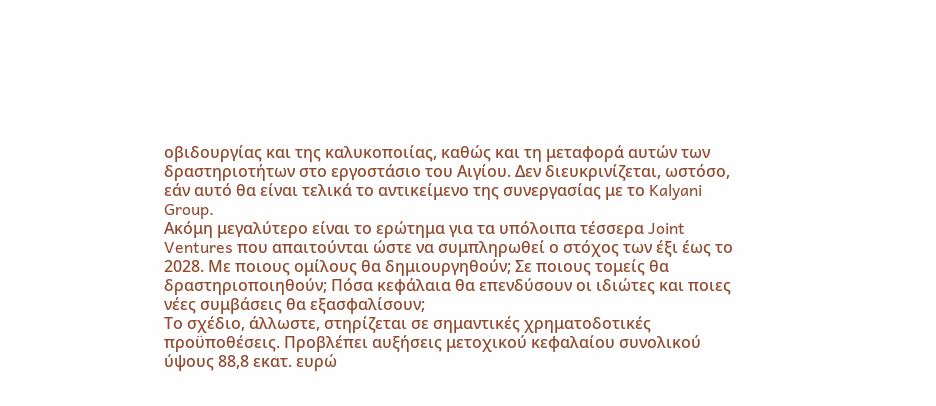οβιδουργίας και της καλυκοποιίας, καθώς και τη μεταφορά αυτών των δραστηριοτήτων στο εργοστάσιο του Αιγίου. Δεν διευκρινίζεται, ωστόσο, εάν αυτό θα είναι τελικά το αντικείμενο της συνεργασίας με το Kalyani Group.
Ακόμη μεγαλύτερο είναι το ερώτημα για τα υπόλοιπα τέσσερα Joint Ventures που απαιτούνται ώστε να συμπληρωθεί ο στόχος των έξι έως το 2028. Με ποιους ομίλους θα δημιουργηθούν; Σε ποιους τομείς θα δραστηριοποιηθούν; Πόσα κεφάλαια θα επενδύσουν οι ιδιώτες και ποιες νέες συμβάσεις θα εξασφαλίσουν;
Το σχέδιο, άλλωστε, στηρίζεται σε σημαντικές χρηματοδοτικές προϋποθέσεις. Προβλέπει αυξήσεις μετοχικού κεφαλαίου συνολικού ύψους 88,8 εκατ. ευρώ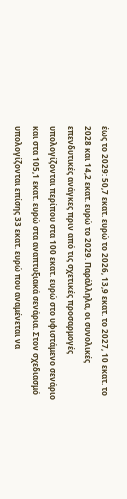έως το 2029: 50,7 εκατ. ευρώ το 2026, 13,9 εκατ. το 2027, 10 εκατ. το 2028 και 14,2 εκατ. ευρώ το 2029. Παράλληλα, οι συνολικές επενδυτικές ανάγκες πριν από τις σχετικές προσαρμογές υπολογίζονται περίπου στα 100 εκατ. ευρώ στο υφιστάμενο σενάριο και στα 105,1 εκατ. ευρώ στα αναπτυξιακά σενάρια. Στον σχεδιασμό υπολογίζονται επίσης 33 εκατ. ευρώ που αναμένεται να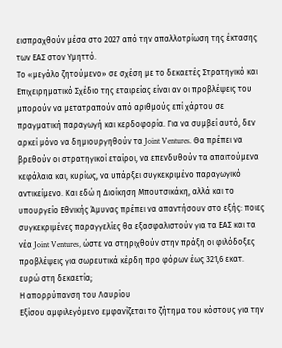εισπραχθούν μέσα στο 2027 από την απαλλοτρίωση της έκτασης των ΕΑΣ στον Υμηττό.
Το «μεγάλο ζητούμενο» σε σχέση με το δεκαετές Στρατηγικό και Επιχειρηματικό Σχέδιο της εταιρείας είναι αν οι προβλέψεις του μπορούν να μετατραπούν από αριθμούς επί χάρτου σε πραγματική παραγωγή και κερδοφορία. Για να συμβεί αυτό, δεν αρκεί μόνο να δημιουργηθούν τα Joint Ventures. Θα πρέπει να βρεθούν οι στρατηγικοί εταίροι, να επενδυθούν τα απαιτούμενα κεφάλαια και, κυρίως, να υπάρξει συγκεκριμένο παραγωγικό αντικείμενο. Και εδώ η Διοίκηση Μπουτσικάκη, αλλά και το υπουργείο Εθνικής Άμυνας πρέπει να απαντήσουν στο εξής: ποιες συγκεκριμένες παραγγελίες θα εξασφαλιστούν για τα ΕΑΣ και τα νέα Joint Ventures, ώστε να στηριχθούν στην πράξη οι φιλόδοξες προβλέψεις για σωρευτικά κέρδη προ φόρων έως 321,6 εκατ. ευρώ στη δεκαετία;
Η απορρύπανση του Λαυρίου
Εξίσου αμφιλεγόμενο εμφανίζεται το ζήτημα του κόστους για την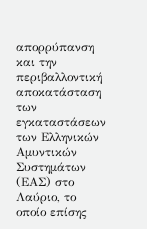απορρύπανση και την περιβαλλοντική αποκατάσταση των εγκαταστάσεων των Ελληνικών Αμυντικών Συστημάτων (ΕΑΣ) στο Λαύριο, το οποίο επίσης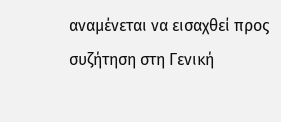αναμένεται να εισαχθεί προς συζήτηση στη Γενική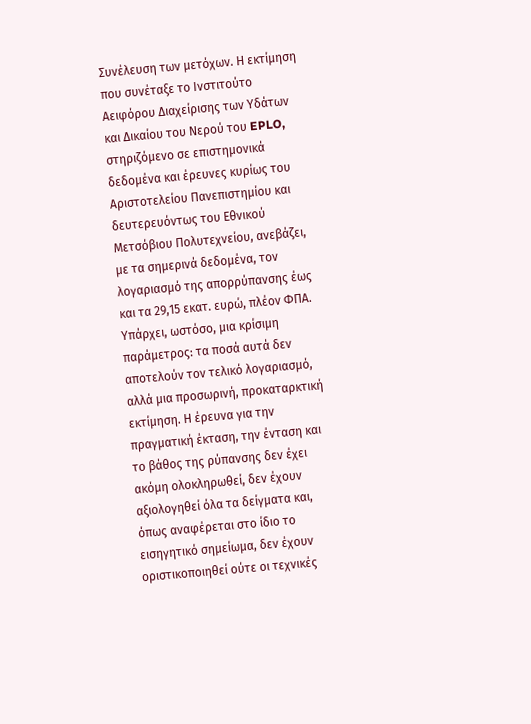Συνέλευση των μετόχων. Η εκτίμηση που συνέταξε το Ινστιτούτο Αειφόρου Διαχείρισης των Υδάτων και Δικαίου του Νερού του EPLO, στηριζόμενο σε επιστημονικά δεδομένα και έρευνες κυρίως του Αριστοτελείου Πανεπιστημίου και δευτερευόντως του Εθνικού Μετσόβιου Πολυτεχνείου, ανεβάζει, με τα σημερινά δεδομένα, τον λογαριασμό της απορρύπανσης έως και τα 29,15 εκατ. ευρώ, πλέον ΦΠΑ.
Υπάρχει, ωστόσο, μια κρίσιμη παράμετρος: τα ποσά αυτά δεν αποτελούν τον τελικό λογαριασμό, αλλά μια προσωρινή, προκαταρκτική εκτίμηση. Η έρευνα για την πραγματική έκταση, την ένταση και το βάθος της ρύπανσης δεν έχει ακόμη ολοκληρωθεί, δεν έχουν αξιολογηθεί όλα τα δείγματα και, όπως αναφέρεται στο ίδιο το εισηγητικό σημείωμα, δεν έχουν οριστικοποιηθεί ούτε οι τεχνικές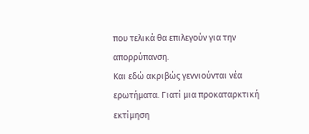που τελικά θα επιλεγούν για την απορρύπανση.
Και εδώ ακριβώς γεννιούνται νέα ερωτήματα. Γιατί μια προκαταρκτική εκτίμηση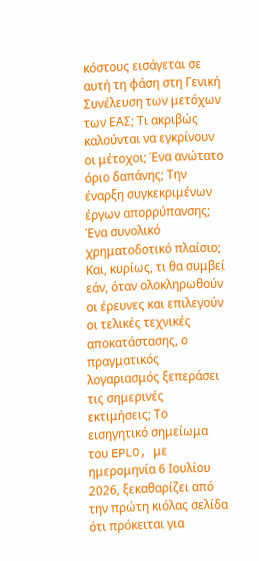κόστους εισάγεται σε αυτή τη φάση στη Γενική Συνέλευση των μετόχων των ΕΑΣ; Τι ακριβώς καλούνται να εγκρίνουν οι μέτοχοι; Ένα ανώτατο όριο δαπάνης; Την έναρξη συγκεκριμένων έργων απορρύπανσης; Ένα συνολικό χρηματοδοτικό πλαίσιο; Και, κυρίως, τι θα συμβεί εάν, όταν ολοκληρωθούν οι έρευνες και επιλεγούν οι τελικές τεχνικές αποκατάστασης, ο πραγματικός λογαριασμός ξεπεράσει τις σημερινές εκτιμήσεις; Το εισηγητικό σημείωμα του EPLO, με ημερομηνία 6 Ιουλίου 2026, ξεκαθαρίζει από την πρώτη κιόλας σελίδα ότι πρόκειται για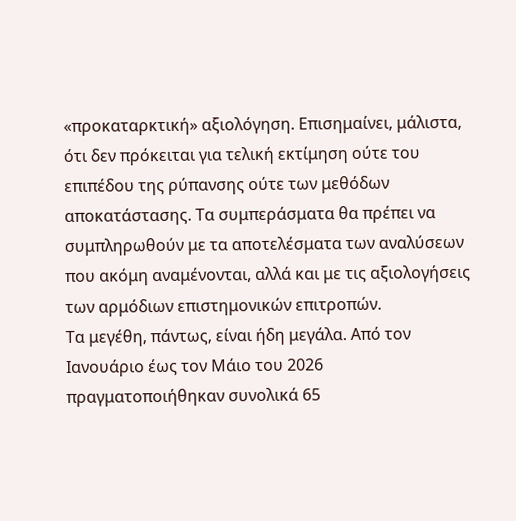«προκαταρκτική» αξιολόγηση. Επισημαίνει, μάλιστα, ότι δεν πρόκειται για τελική εκτίμηση ούτε του επιπέδου της ρύπανσης ούτε των μεθόδων αποκατάστασης. Τα συμπεράσματα θα πρέπει να συμπληρωθούν με τα αποτελέσματα των αναλύσεων που ακόμη αναμένονται, αλλά και με τις αξιολογήσεις των αρμόδιων επιστημονικών επιτροπών.
Τα μεγέθη, πάντως, είναι ήδη μεγάλα. Από τον Ιανουάριο έως τον Μάιο του 2026 πραγματοποιήθηκαν συνολικά 65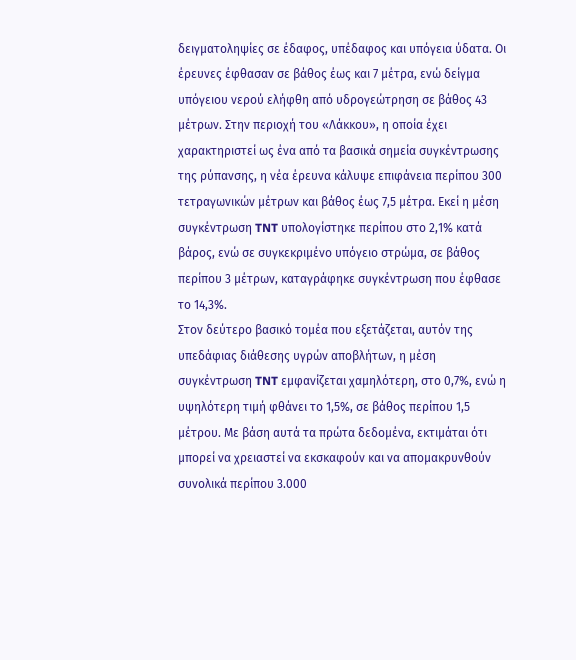δειγματοληψίες σε έδαφος, υπέδαφος και υπόγεια ύδατα. Οι έρευνες έφθασαν σε βάθος έως και 7 μέτρα, ενώ δείγμα υπόγειου νερού ελήφθη από υδρογεώτρηση σε βάθος 43 μέτρων. Στην περιοχή του «Λάκκου», η οποία έχει χαρακτηριστεί ως ένα από τα βασικά σημεία συγκέντρωσης της ρύπανσης, η νέα έρευνα κάλυψε επιφάνεια περίπου 300 τετραγωνικών μέτρων και βάθος έως 7,5 μέτρα. Εκεί η μέση συγκέντρωση TNT υπολογίστηκε περίπου στο 2,1% κατά βάρος, ενώ σε συγκεκριμένο υπόγειο στρώμα, σε βάθος περίπου 3 μέτρων, καταγράφηκε συγκέντρωση που έφθασε το 14,3%.
Στον δεύτερο βασικό τομέα που εξετάζεται, αυτόν της υπεδάφιας διάθεσης υγρών αποβλήτων, η μέση συγκέντρωση TNT εμφανίζεται χαμηλότερη, στο 0,7%, ενώ η υψηλότερη τιμή φθάνει το 1,5%, σε βάθος περίπου 1,5 μέτρου. Με βάση αυτά τα πρώτα δεδομένα, εκτιμάται ότι μπορεί να χρειαστεί να εκσκαφούν και να απομακρυνθούν συνολικά περίπου 3.000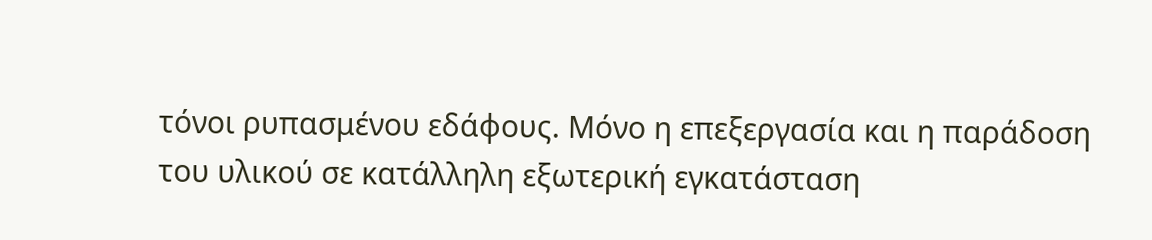τόνοι ρυπασμένου εδάφους. Μόνο η επεξεργασία και η παράδοση του υλικού σε κατάλληλη εξωτερική εγκατάσταση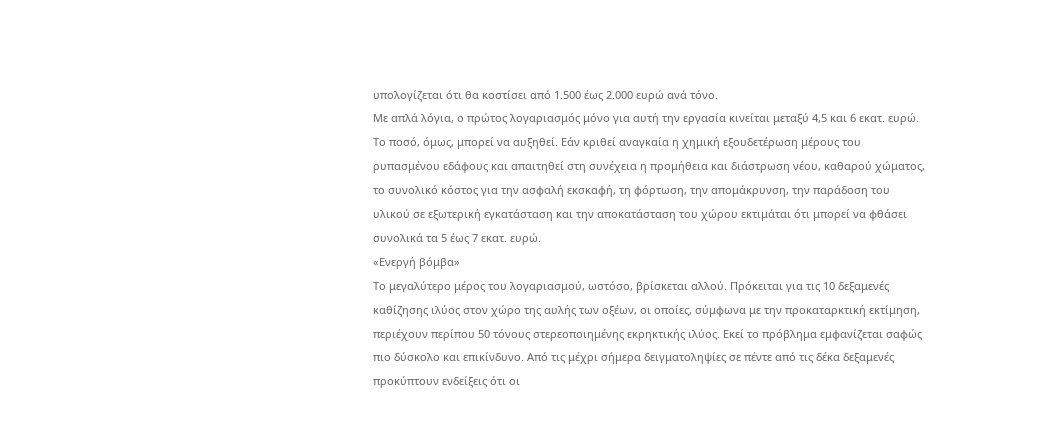υπολογίζεται ότι θα κοστίσει από 1.500 έως 2.000 ευρώ ανά τόνο.
Με απλά λόγια, ο πρώτος λογαριασμός μόνο για αυτή την εργασία κινείται μεταξύ 4,5 και 6 εκατ. ευρώ. Το ποσό, όμως, μπορεί να αυξηθεί. Εάν κριθεί αναγκαία η χημική εξουδετέρωση μέρους του ρυπασμένου εδάφους και απαιτηθεί στη συνέχεια η προμήθεια και διάστρωση νέου, καθαρού χώματος, το συνολικό κόστος για την ασφαλή εκσκαφή, τη φόρτωση, την απομάκρυνση, την παράδοση του υλικού σε εξωτερική εγκατάσταση και την αποκατάσταση του χώρου εκτιμάται ότι μπορεί να φθάσει συνολικά τα 5 έως 7 εκατ. ευρώ.
«Ενεργή βόμβα»
Το μεγαλύτερο μέρος του λογαριασμού, ωστόσο, βρίσκεται αλλού. Πρόκειται για τις 10 δεξαμενές καθίζησης ιλύος στον χώρο της αυλής των οξέων, οι οποίες, σύμφωνα με την προκαταρκτική εκτίμηση, περιέχουν περίπου 50 τόνους στερεοποιημένης εκρηκτικής ιλύος. Εκεί το πρόβλημα εμφανίζεται σαφώς πιο δύσκολο και επικίνδυνο. Από τις μέχρι σήμερα δειγματοληψίες σε πέντε από τις δέκα δεξαμενές προκύπτουν ενδείξεις ότι οι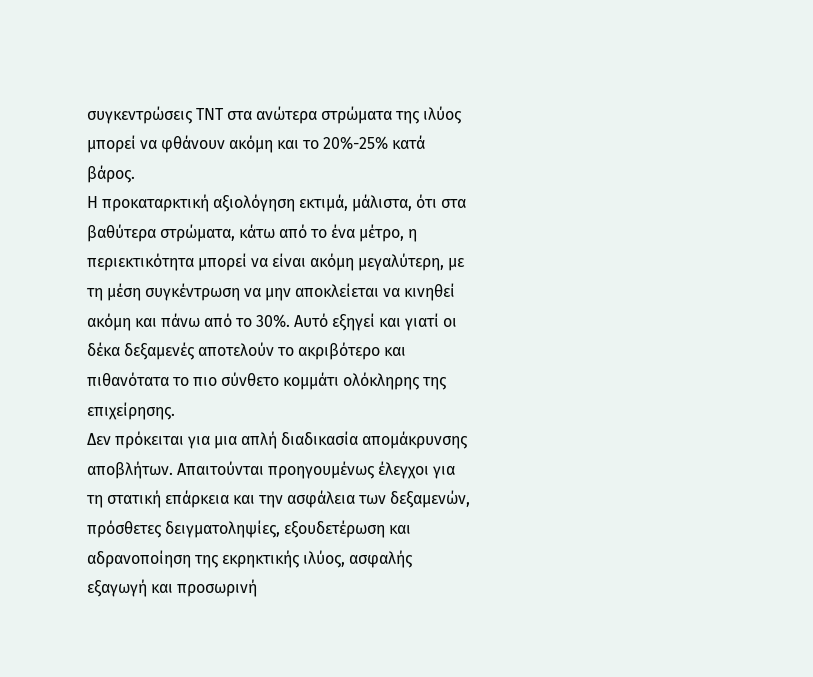συγκεντρώσεις TNT στα ανώτερα στρώματα της ιλύος μπορεί να φθάνουν ακόμη και το 20%-25% κατά βάρος.
Η προκαταρκτική αξιολόγηση εκτιμά, μάλιστα, ότι στα βαθύτερα στρώματα, κάτω από το ένα μέτρο, η περιεκτικότητα μπορεί να είναι ακόμη μεγαλύτερη, με τη μέση συγκέντρωση να μην αποκλείεται να κινηθεί ακόμη και πάνω από το 30%. Αυτό εξηγεί και γιατί οι δέκα δεξαμενές αποτελούν το ακριβότερο και πιθανότατα το πιο σύνθετο κομμάτι ολόκληρης της επιχείρησης.
Δεν πρόκειται για μια απλή διαδικασία απομάκρυνσης αποβλήτων. Απαιτούνται προηγουμένως έλεγχοι για τη στατική επάρκεια και την ασφάλεια των δεξαμενών, πρόσθετες δειγματοληψίες, εξουδετέρωση και αδρανοποίηση της εκρηκτικής ιλύος, ασφαλής εξαγωγή και προσωρινή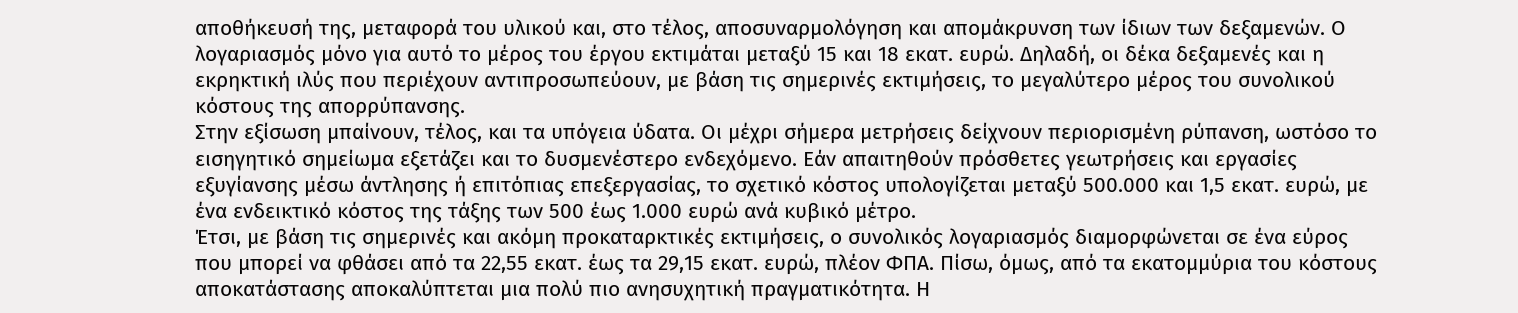αποθήκευσή της, μεταφορά του υλικού και, στο τέλος, αποσυναρμολόγηση και απομάκρυνση των ίδιων των δεξαμενών. Ο λογαριασμός μόνο για αυτό το μέρος του έργου εκτιμάται μεταξύ 15 και 18 εκατ. ευρώ. Δηλαδή, οι δέκα δεξαμενές και η εκρηκτική ιλύς που περιέχουν αντιπροσωπεύουν, με βάση τις σημερινές εκτιμήσεις, το μεγαλύτερο μέρος του συνολικού κόστους της απορρύπανσης.
Στην εξίσωση μπαίνουν, τέλος, και τα υπόγεια ύδατα. Οι μέχρι σήμερα μετρήσεις δείχνουν περιορισμένη ρύπανση, ωστόσο το εισηγητικό σημείωμα εξετάζει και το δυσμενέστερο ενδεχόμενο. Εάν απαιτηθούν πρόσθετες γεωτρήσεις και εργασίες εξυγίανσης μέσω άντλησης ή επιτόπιας επεξεργασίας, το σχετικό κόστος υπολογίζεται μεταξύ 500.000 και 1,5 εκατ. ευρώ, με ένα ενδεικτικό κόστος της τάξης των 500 έως 1.000 ευρώ ανά κυβικό μέτρο.
Έτσι, με βάση τις σημερινές και ακόμη προκαταρκτικές εκτιμήσεις, ο συνολικός λογαριασμός διαμορφώνεται σε ένα εύρος που μπορεί να φθάσει από τα 22,55 εκατ. έως τα 29,15 εκατ. ευρώ, πλέον ΦΠΑ. Πίσω, όμως, από τα εκατομμύρια του κόστους αποκατάστασης αποκαλύπτεται μια πολύ πιο ανησυχητική πραγματικότητα. Η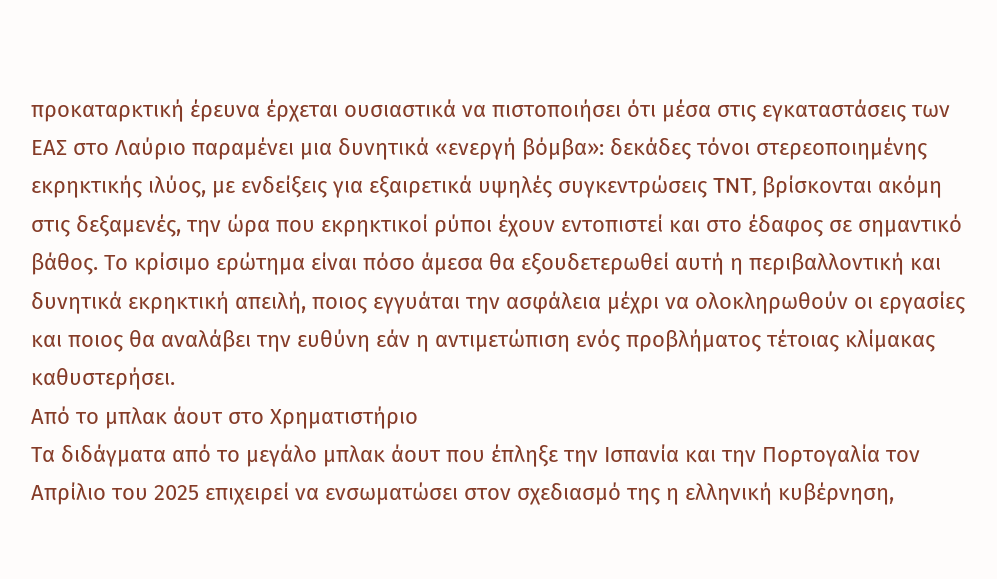προκαταρκτική έρευνα έρχεται ουσιαστικά να πιστοποιήσει ότι μέσα στις εγκαταστάσεις των ΕΑΣ στο Λαύριο παραμένει μια δυνητικά «ενεργή βόμβα»: δεκάδες τόνοι στερεοποιημένης εκρηκτικής ιλύος, με ενδείξεις για εξαιρετικά υψηλές συγκεντρώσεις TNT, βρίσκονται ακόμη στις δεξαμενές, την ώρα που εκρηκτικοί ρύποι έχουν εντοπιστεί και στο έδαφος σε σημαντικό βάθος. Το κρίσιμο ερώτημα είναι πόσο άμεσα θα εξουδετερωθεί αυτή η περιβαλλοντική και δυνητικά εκρηκτική απειλή, ποιος εγγυάται την ασφάλεια μέχρι να ολοκληρωθούν οι εργασίες και ποιος θα αναλάβει την ευθύνη εάν η αντιμετώπιση ενός προβλήματος τέτοιας κλίμακας καθυστερήσει.
Από το μπλακ άουτ στο Χρηματιστήριο
Τα διδάγματα από το μεγάλο μπλακ άουτ που έπληξε την Ισπανία και την Πορτογαλία τον Απρίλιο του 2025 επιχειρεί να ενσωματώσει στον σχεδιασμό της η ελληνική κυβέρνηση,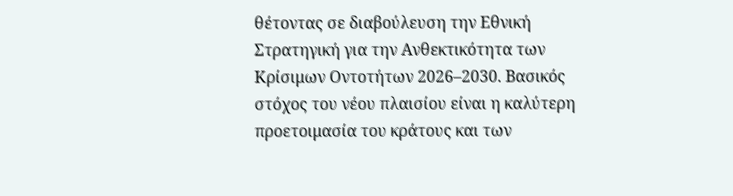θέτοντας σε διαβούλευση την Εθνική Στρατηγική για την Ανθεκτικότητα των Κρίσιμων Οντοτήτων 2026–2030. Βασικός στόχος του νέου πλαισίου είναι η καλύτερη προετοιμασία του κράτους και των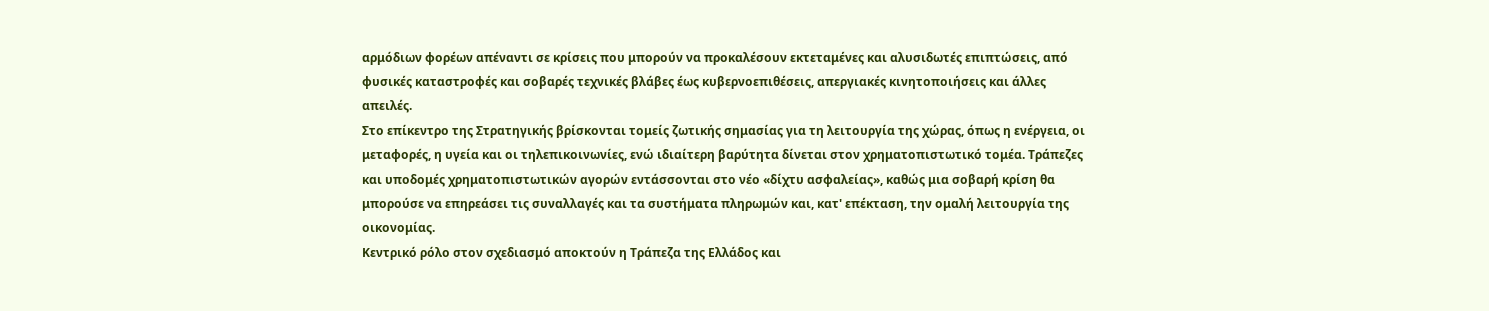αρμόδιων φορέων απέναντι σε κρίσεις που μπορούν να προκαλέσουν εκτεταμένες και αλυσιδωτές επιπτώσεις, από φυσικές καταστροφές και σοβαρές τεχνικές βλάβες έως κυβερνοεπιθέσεις, απεργιακές κινητοποιήσεις και άλλες απειλές.
Στο επίκεντρο της Στρατηγικής βρίσκονται τομείς ζωτικής σημασίας για τη λειτουργία της χώρας, όπως η ενέργεια, οι μεταφορές, η υγεία και οι τηλεπικοινωνίες, ενώ ιδιαίτερη βαρύτητα δίνεται στον χρηματοπιστωτικό τομέα. Τράπεζες και υποδομές χρηματοπιστωτικών αγορών εντάσσονται στο νέο «δίχτυ ασφαλείας», καθώς μια σοβαρή κρίση θα μπορούσε να επηρεάσει τις συναλλαγές και τα συστήματα πληρωμών και, κατ' επέκταση, την ομαλή λειτουργία της οικονομίας.
Κεντρικό ρόλο στον σχεδιασμό αποκτούν η Τράπεζα της Ελλάδος και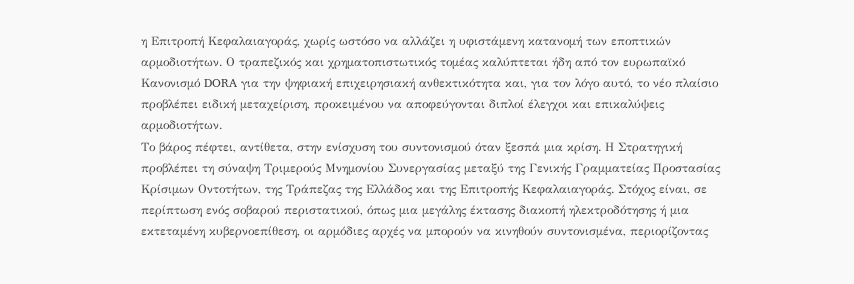η Επιτροπή Κεφαλαιαγοράς, χωρίς ωστόσο να αλλάζει η υφιστάμενη κατανομή των εποπτικών αρμοδιοτήτων. Ο τραπεζικός και χρηματοπιστωτικός τομέας καλύπτεται ήδη από τον ευρωπαϊκό Κανονισμό DORA για την ψηφιακή επιχειρησιακή ανθεκτικότητα και, για τον λόγο αυτό, το νέο πλαίσιο προβλέπει ειδική μεταχείριση, προκειμένου να αποφεύγονται διπλοί έλεγχοι και επικαλύψεις αρμοδιοτήτων.
Το βάρος πέφτει, αντίθετα, στην ενίσχυση του συντονισμού όταν ξεσπά μια κρίση. Η Στρατηγική προβλέπει τη σύναψη Τριμερούς Μνημονίου Συνεργασίας μεταξύ της Γενικής Γραμματείας Προστασίας Κρίσιμων Οντοτήτων, της Τράπεζας της Ελλάδος και της Επιτροπής Κεφαλαιαγοράς. Στόχος είναι, σε περίπτωση ενός σοβαρού περιστατικού, όπως μια μεγάλης έκτασης διακοπή ηλεκτροδότησης ή μια εκτεταμένη κυβερνοεπίθεση, οι αρμόδιες αρχές να μπορούν να κινηθούν συντονισμένα, περιορίζοντας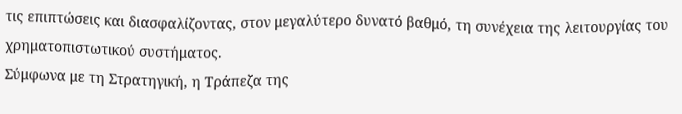τις επιπτώσεις και διασφαλίζοντας, στον μεγαλύτερο δυνατό βαθμό, τη συνέχεια της λειτουργίας του χρηματοπιστωτικού συστήματος.
Σύμφωνα με τη Στρατηγική, η Τράπεζα της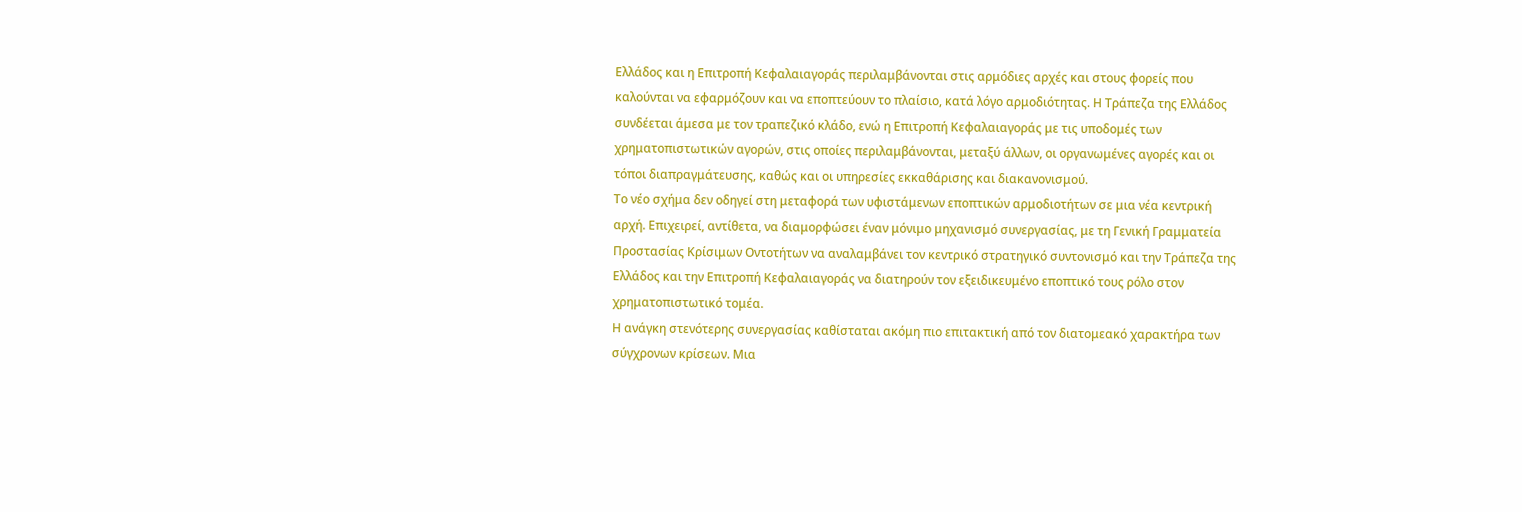Ελλάδος και η Επιτροπή Κεφαλαιαγοράς περιλαμβάνονται στις αρμόδιες αρχές και στους φορείς που καλούνται να εφαρμόζουν και να εποπτεύουν το πλαίσιο, κατά λόγο αρμοδιότητας. Η Τράπεζα της Ελλάδος συνδέεται άμεσα με τον τραπεζικό κλάδο, ενώ η Επιτροπή Κεφαλαιαγοράς με τις υποδομές των χρηματοπιστωτικών αγορών, στις οποίες περιλαμβάνονται, μεταξύ άλλων, οι οργανωμένες αγορές και οι τόποι διαπραγμάτευσης, καθώς και οι υπηρεσίες εκκαθάρισης και διακανονισμού.
Το νέο σχήμα δεν οδηγεί στη μεταφορά των υφιστάμενων εποπτικών αρμοδιοτήτων σε μια νέα κεντρική αρχή. Επιχειρεί, αντίθετα, να διαμορφώσει έναν μόνιμο μηχανισμό συνεργασίας, με τη Γενική Γραμματεία Προστασίας Κρίσιμων Οντοτήτων να αναλαμβάνει τον κεντρικό στρατηγικό συντονισμό και την Τράπεζα της Ελλάδος και την Επιτροπή Κεφαλαιαγοράς να διατηρούν τον εξειδικευμένο εποπτικό τους ρόλο στον χρηματοπιστωτικό τομέα.
Η ανάγκη στενότερης συνεργασίας καθίσταται ακόμη πιο επιτακτική από τον διατομεακό χαρακτήρα των σύγχρονων κρίσεων. Μια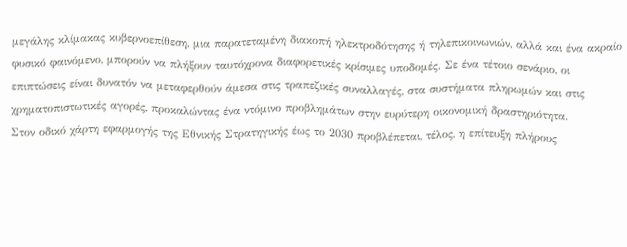μεγάλης κλίμακας κυβερνοεπίθεση, μια παρατεταμένη διακοπή ηλεκτροδότησης ή τηλεπικοινωνιών, αλλά και ένα ακραίο φυσικό φαινόμενο, μπορούν να πλήξουν ταυτόχρονα διαφορετικές κρίσιμες υποδομές. Σε ένα τέτοιο σενάριο, οι επιπτώσεις είναι δυνατόν να μεταφερθούν άμεσα στις τραπεζικές συναλλαγές, στα συστήματα πληρωμών και στις χρηματοπιστωτικές αγορές, προκαλώντας ένα ντόμινο προβλημάτων στην ευρύτερη οικονομική δραστηριότητα.
Στον οδικό χάρτη εφαρμογής της Εθνικής Στρατηγικής έως το 2030 προβλέπεται, τέλος, η επίτευξη πλήρους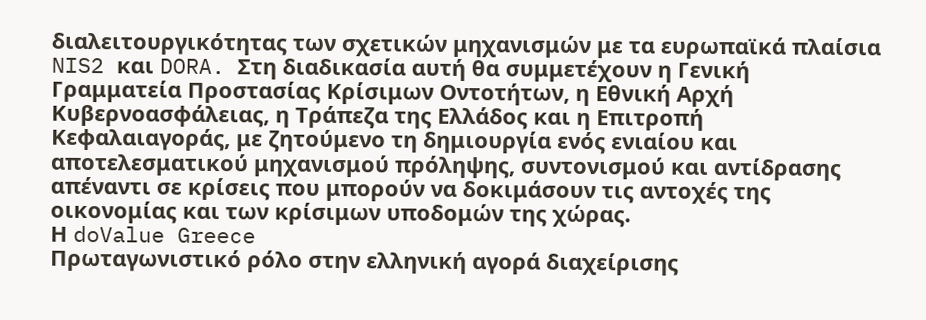διαλειτουργικότητας των σχετικών μηχανισμών με τα ευρωπαϊκά πλαίσια NIS2 και DORA. Στη διαδικασία αυτή θα συμμετέχουν η Γενική Γραμματεία Προστασίας Κρίσιμων Οντοτήτων, η Εθνική Αρχή Κυβερνοασφάλειας, η Τράπεζα της Ελλάδος και η Επιτροπή Κεφαλαιαγοράς, με ζητούμενο τη δημιουργία ενός ενιαίου και αποτελεσματικού μηχανισμού πρόληψης, συντονισμού και αντίδρασης απέναντι σε κρίσεις που μπορούν να δοκιμάσουν τις αντοχές της οικονομίας και των κρίσιμων υποδομών της χώρας.
Η doValue Greece
Πρωταγωνιστικό ρόλο στην ελληνική αγορά διαχείρισης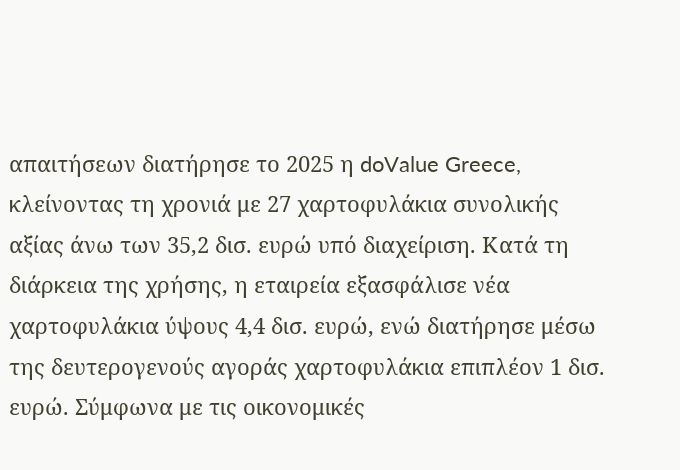απαιτήσεων διατήρησε το 2025 η doValue Greece, κλείνοντας τη χρονιά με 27 χαρτοφυλάκια συνολικής αξίας άνω των 35,2 δισ. ευρώ υπό διαχείριση. Κατά τη διάρκεια της χρήσης, η εταιρεία εξασφάλισε νέα χαρτοφυλάκια ύψους 4,4 δισ. ευρώ, ενώ διατήρησε μέσω της δευτερογενούς αγοράς χαρτοφυλάκια επιπλέον 1 δισ. ευρώ. Σύμφωνα με τις οικονομικές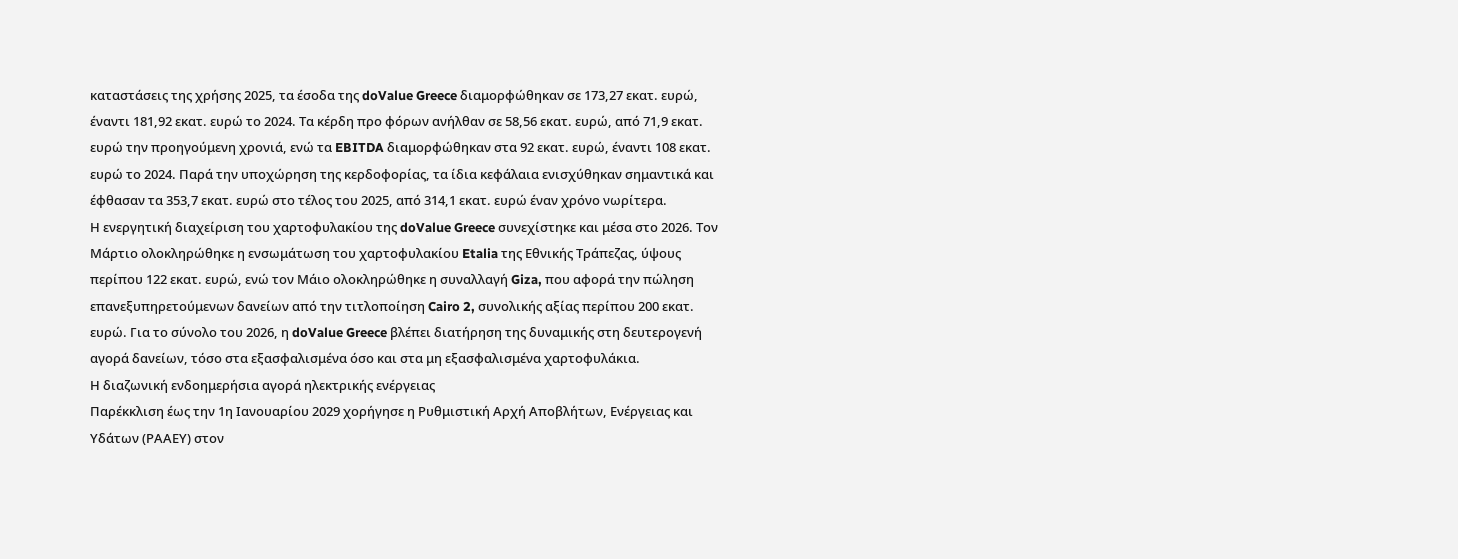καταστάσεις της χρήσης 2025, τα έσοδα της doValue Greece διαμορφώθηκαν σε 173,27 εκατ. ευρώ, έναντι 181,92 εκατ. ευρώ το 2024. Τα κέρδη προ φόρων ανήλθαν σε 58,56 εκατ. ευρώ, από 71,9 εκατ. ευρώ την προηγούμενη χρονιά, ενώ τα EBITDA διαμορφώθηκαν στα 92 εκατ. ευρώ, έναντι 108 εκατ. ευρώ το 2024. Παρά την υποχώρηση της κερδοφορίας, τα ίδια κεφάλαια ενισχύθηκαν σημαντικά και έφθασαν τα 353,7 εκατ. ευρώ στο τέλος του 2025, από 314,1 εκατ. ευρώ έναν χρόνο νωρίτερα.
Η ενεργητική διαχείριση του χαρτοφυλακίου της doValue Greece συνεχίστηκε και μέσα στο 2026. Τον Μάρτιο ολοκληρώθηκε η ενσωμάτωση του χαρτοφυλακίου Etalia της Εθνικής Τράπεζας, ύψους περίπου 122 εκατ. ευρώ, ενώ τον Μάιο ολοκληρώθηκε η συναλλαγή Giza, που αφορά την πώληση επανεξυπηρετούμενων δανείων από την τιτλοποίηση Cairo 2, συνολικής αξίας περίπου 200 εκατ. ευρώ. Για το σύνολο του 2026, η doValue Greece βλέπει διατήρηση της δυναμικής στη δευτερογενή αγορά δανείων, τόσο στα εξασφαλισμένα όσο και στα μη εξασφαλισμένα χαρτοφυλάκια.
Η διαζωνική ενδοημερήσια αγορά ηλεκτρικής ενέργειας
Παρέκκλιση έως την 1η Ιανουαρίου 2029 χορήγησε η Ρυθμιστική Αρχή Αποβλήτων, Ενέργειας και Υδάτων (ΡΑΑΕΥ) στον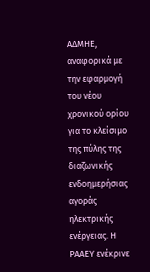ΑΔΜΗΕ, αναφορικά με την εφαρμογή του νέου χρονικού ορίου για το κλείσιμο της πύλης της διαζωνικής ενδοημερήσιας αγοράς ηλεκτρικής ενέργειας. Η ΡΑΑΕΥ ενέκρινε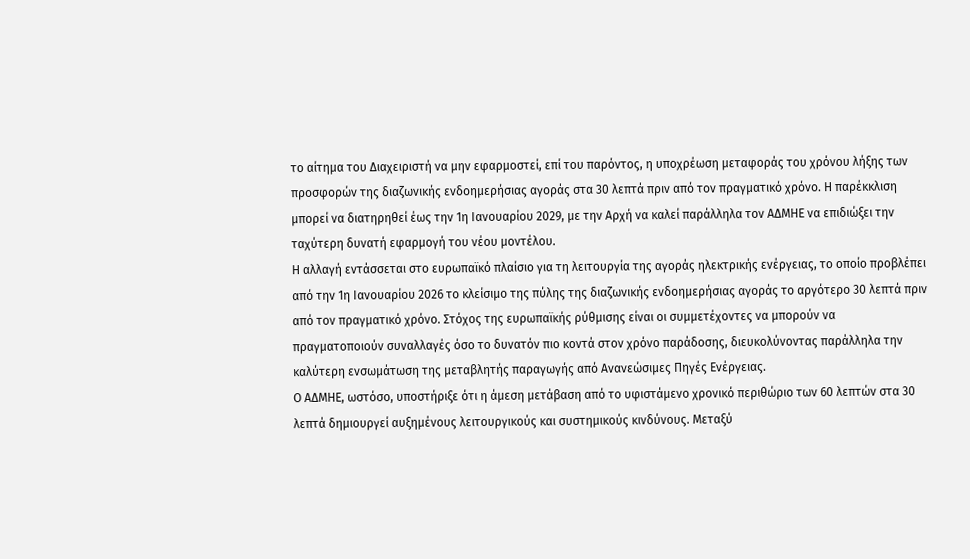το αίτημα του Διαχειριστή να μην εφαρμοστεί, επί του παρόντος, η υποχρέωση μεταφοράς του χρόνου λήξης των προσφορών της διαζωνικής ενδοημερήσιας αγοράς στα 30 λεπτά πριν από τον πραγματικό χρόνο. Η παρέκκλιση μπορεί να διατηρηθεί έως την 1η Ιανουαρίου 2029, με την Αρχή να καλεί παράλληλα τον ΑΔΜΗΕ να επιδιώξει την ταχύτερη δυνατή εφαρμογή του νέου μοντέλου.
Η αλλαγή εντάσσεται στο ευρωπαϊκό πλαίσιο για τη λειτουργία της αγοράς ηλεκτρικής ενέργειας, το οποίο προβλέπει από την 1η Ιανουαρίου 2026 το κλείσιμο της πύλης της διαζωνικής ενδοημερήσιας αγοράς το αργότερο 30 λεπτά πριν από τον πραγματικό χρόνο. Στόχος της ευρωπαϊκής ρύθμισης είναι οι συμμετέχοντες να μπορούν να πραγματοποιούν συναλλαγές όσο το δυνατόν πιο κοντά στον χρόνο παράδοσης, διευκολύνοντας παράλληλα την καλύτερη ενσωμάτωση της μεταβλητής παραγωγής από Ανανεώσιμες Πηγές Ενέργειας.
Ο ΑΔΜΗΕ, ωστόσο, υποστήριξε ότι η άμεση μετάβαση από το υφιστάμενο χρονικό περιθώριο των 60 λεπτών στα 30 λεπτά δημιουργεί αυξημένους λειτουργικούς και συστημικούς κινδύνους. Μεταξύ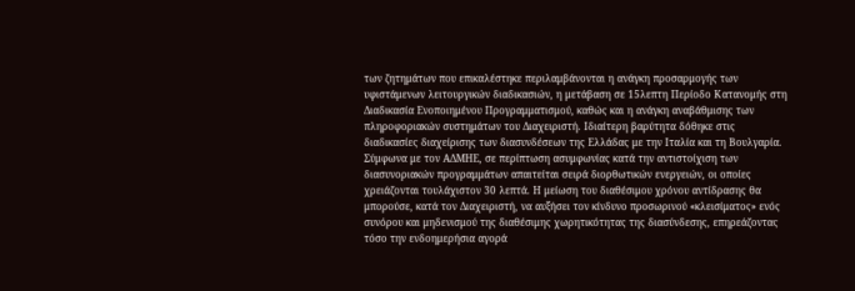των ζητημάτων που επικαλέστηκε περιλαμβάνονται η ανάγκη προσαρμογής των υφιστάμενων λειτουργικών διαδικασιών, η μετάβαση σε 15λεπτη Περίοδο Κατανομής στη Διαδικασία Ενοποιημένου Προγραμματισμού, καθώς και η ανάγκη αναβάθμισης των πληροφοριακών συστημάτων του Διαχειριστή. Ιδιαίτερη βαρύτητα δόθηκε στις διαδικασίες διαχείρισης των διασυνδέσεων της Ελλάδας με την Ιταλία και τη Βουλγαρία.
Σύμφωνα με τον ΑΔΜΗΕ, σε περίπτωση ασυμφωνίας κατά την αντιστοίχιση των διασυνοριακών προγραμμάτων απαιτείται σειρά διορθωτικών ενεργειών, οι οποίες χρειάζονται τουλάχιστον 30 λεπτά. Η μείωση του διαθέσιμου χρόνου αντίδρασης θα μπορούσε, κατά τον Διαχειριστή, να αυξήσει τον κίνδυνο προσωρινού «κλεισίματος» ενός συνόρου και μηδενισμού της διαθέσιμης χωρητικότητας της διασύνδεσης, επηρεάζοντας τόσο την ενδοημερήσια αγορά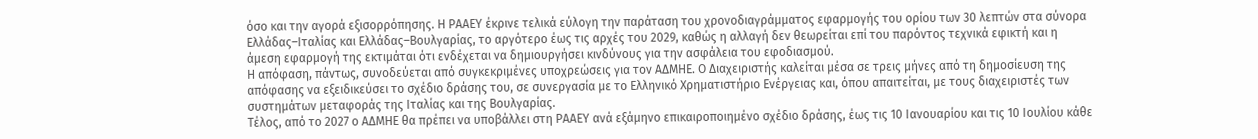όσο και την αγορά εξισορρόπησης. Η ΡΑΑΕΥ έκρινε τελικά εύλογη την παράταση του χρονοδιαγράμματος εφαρμογής του ορίου των 30 λεπτών στα σύνορα Ελλάδας–Ιταλίας και Ελλάδας–Βουλγαρίας, το αργότερο έως τις αρχές του 2029, καθώς η αλλαγή δεν θεωρείται επί του παρόντος τεχνικά εφικτή και η άμεση εφαρμογή της εκτιμάται ότι ενδέχεται να δημιουργήσει κινδύνους για την ασφάλεια του εφοδιασμού.
Η απόφαση, πάντως, συνοδεύεται από συγκεκριμένες υποχρεώσεις για τον ΑΔΜΗΕ. Ο Διαχειριστής καλείται μέσα σε τρεις μήνες από τη δημοσίευση της απόφασης να εξειδικεύσει το σχέδιο δράσης του, σε συνεργασία με το Ελληνικό Χρηματιστήριο Ενέργειας και, όπου απαιτείται, με τους διαχειριστές των συστημάτων μεταφοράς της Ιταλίας και της Βουλγαρίας.
Τέλος, από το 2027 ο ΑΔΜΗΕ θα πρέπει να υποβάλλει στη ΡΑΑΕΥ ανά εξάμηνο επικαιροποιημένο σχέδιο δράσης, έως τις 10 Ιανουαρίου και τις 10 Ιουλίου κάθε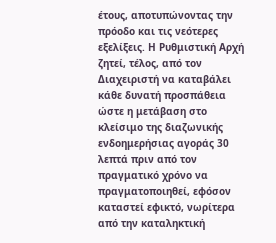έτους, αποτυπώνοντας την πρόοδο και τις νεότερες εξελίξεις. Η Ρυθμιστική Αρχή ζητεί, τέλος, από τον Διαχειριστή να καταβάλει κάθε δυνατή προσπάθεια ώστε η μετάβαση στο κλείσιμο της διαζωνικής ενδοημερήσιας αγοράς 30 λεπτά πριν από τον πραγματικό χρόνο να πραγματοποιηθεί, εφόσον καταστεί εφικτό, νωρίτερα από την καταληκτική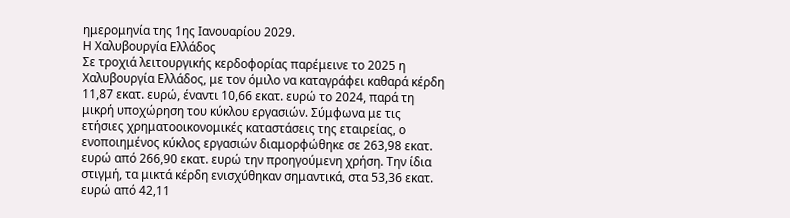ημερομηνία της 1ης Ιανουαρίου 2029.
Η Χαλυβουργία Ελλάδος
Σε τροχιά λειτουργικής κερδοφορίας παρέμεινε το 2025 η Χαλυβουργία Ελλάδος, με τον όμιλο να καταγράφει καθαρά κέρδη 11,87 εκατ. ευρώ, έναντι 10,66 εκατ. ευρώ το 2024, παρά τη μικρή υποχώρηση του κύκλου εργασιών. Σύμφωνα με τις ετήσιες χρηματοοικονομικές καταστάσεις της εταιρείας, ο ενοποιημένος κύκλος εργασιών διαμορφώθηκε σε 263,98 εκατ. ευρώ από 266,90 εκατ. ευρώ την προηγούμενη χρήση. Την ίδια στιγμή, τα μικτά κέρδη ενισχύθηκαν σημαντικά, στα 53,36 εκατ. ευρώ από 42,11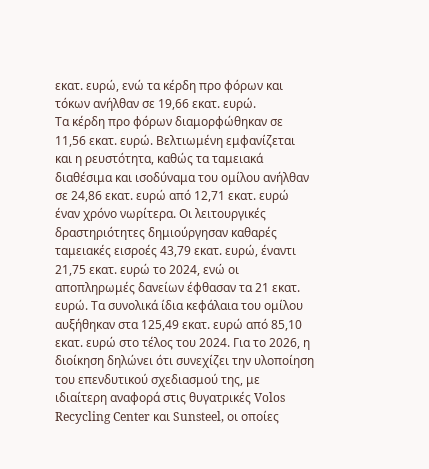εκατ. ευρώ, ενώ τα κέρδη προ φόρων και τόκων ανήλθαν σε 19,66 εκατ. ευρώ.
Τα κέρδη προ φόρων διαμορφώθηκαν σε 11,56 εκατ. ευρώ. Βελτιωμένη εμφανίζεται και η ρευστότητα, καθώς τα ταμειακά διαθέσιμα και ισοδύναμα του ομίλου ανήλθαν σε 24,86 εκατ. ευρώ από 12,71 εκατ. ευρώ έναν χρόνο νωρίτερα. Οι λειτουργικές δραστηριότητες δημιούργησαν καθαρές ταμειακές εισροές 43,79 εκατ. ευρώ, έναντι 21,75 εκατ. ευρώ το 2024, ενώ οι αποπληρωμές δανείων έφθασαν τα 21 εκατ. ευρώ. Τα συνολικά ίδια κεφάλαια του ομίλου αυξήθηκαν στα 125,49 εκατ. ευρώ από 85,10 εκατ. ευρώ στο τέλος του 2024. Για το 2026, η διοίκηση δηλώνει ότι συνεχίζει την υλοποίηση του επενδυτικού σχεδιασμού της, με ιδιαίτερη αναφορά στις θυγατρικές Volos Recycling Center και Sunsteel, οι οποίες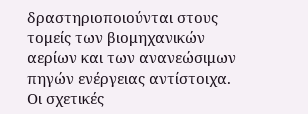δραστηριοποιούνται στους τομείς των βιομηχανικών αερίων και των ανανεώσιμων πηγών ενέργειας αντίστοιχα. Οι σχετικές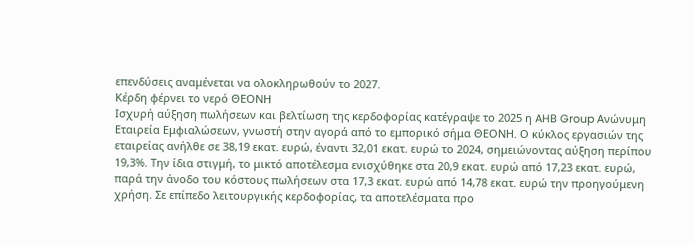επενδύσεις αναμένεται να ολοκληρωθούν το 2027.
Κέρδη φέρνει το νερό ΘΕΟΝΗ
Ισχυρή αύξηση πωλήσεων και βελτίωση της κερδοφορίας κατέγραψε το 2025 η AHB Group Ανώνυμη Εταιρεία Εμφιαλώσεων, γνωστή στην αγορά από το εμπορικό σήμα ΘΕΟΝΗ. Ο κύκλος εργασιών της εταιρείας ανήλθε σε 38,19 εκατ. ευρώ, έναντι 32,01 εκατ. ευρώ το 2024, σημειώνοντας αύξηση περίπου 19,3%. Την ίδια στιγμή, το μικτό αποτέλεσμα ενισχύθηκε στα 20,9 εκατ. ευρώ από 17,23 εκατ. ευρώ, παρά την άνοδο του κόστους πωλήσεων στα 17,3 εκατ. ευρώ από 14,78 εκατ. ευρώ την προηγούμενη χρήση. Σε επίπεδο λειτουργικής κερδοφορίας, τα αποτελέσματα προ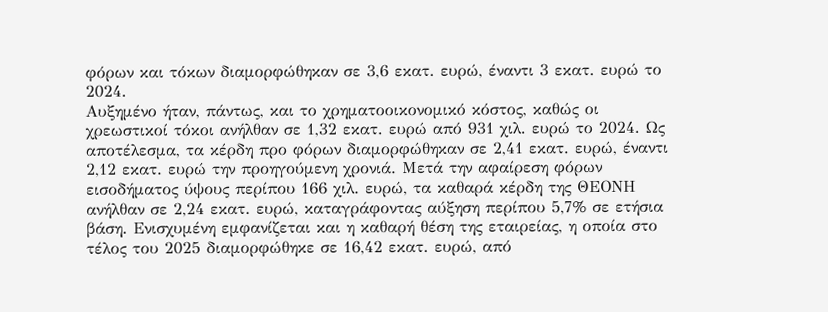φόρων και τόκων διαμορφώθηκαν σε 3,6 εκατ. ευρώ, έναντι 3 εκατ. ευρώ το 2024.
Αυξημένο ήταν, πάντως, και το χρηματοοικονομικό κόστος, καθώς οι χρεωστικοί τόκοι ανήλθαν σε 1,32 εκατ. ευρώ από 931 χιλ. ευρώ το 2024. Ως αποτέλεσμα, τα κέρδη προ φόρων διαμορφώθηκαν σε 2,41 εκατ. ευρώ, έναντι 2,12 εκατ. ευρώ την προηγούμενη χρονιά. Μετά την αφαίρεση φόρων εισοδήματος ύψους περίπου 166 χιλ. ευρώ, τα καθαρά κέρδη της ΘΕΟΝΗ ανήλθαν σε 2,24 εκατ. ευρώ, καταγράφοντας αύξηση περίπου 5,7% σε ετήσια βάση. Ενισχυμένη εμφανίζεται και η καθαρή θέση της εταιρείας, η οποία στο τέλος του 2025 διαμορφώθηκε σε 16,42 εκατ. ευρώ, από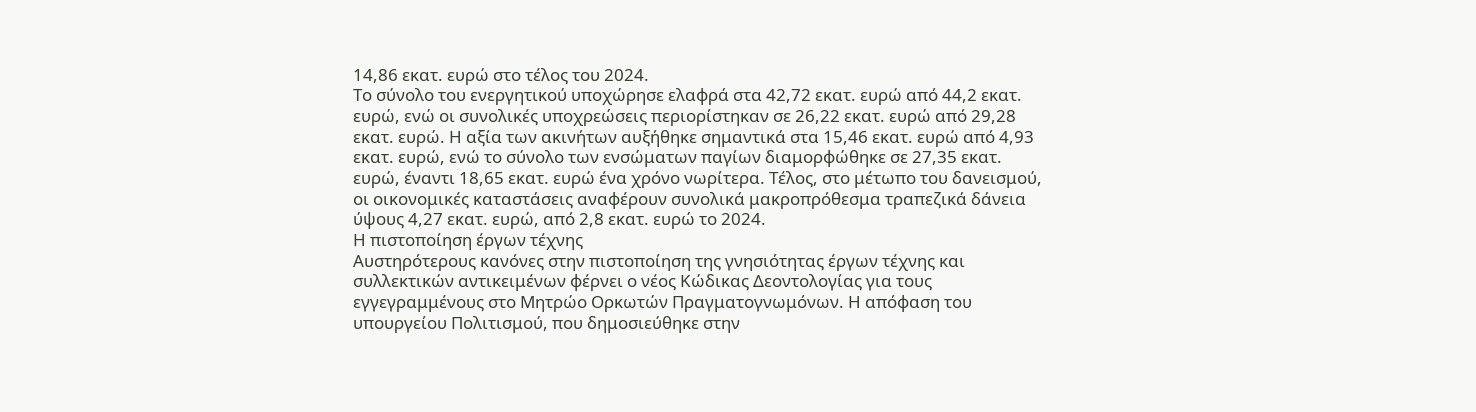14,86 εκατ. ευρώ στο τέλος του 2024.
Το σύνολο του ενεργητικού υποχώρησε ελαφρά στα 42,72 εκατ. ευρώ από 44,2 εκατ. ευρώ, ενώ οι συνολικές υποχρεώσεις περιορίστηκαν σε 26,22 εκατ. ευρώ από 29,28 εκατ. ευρώ. Η αξία των ακινήτων αυξήθηκε σημαντικά στα 15,46 εκατ. ευρώ από 4,93 εκατ. ευρώ, ενώ το σύνολο των ενσώματων παγίων διαμορφώθηκε σε 27,35 εκατ. ευρώ, έναντι 18,65 εκατ. ευρώ ένα χρόνο νωρίτερα. Τέλος, στο μέτωπο του δανεισμού, οι οικονομικές καταστάσεις αναφέρουν συνολικά μακροπρόθεσμα τραπεζικά δάνεια ύψους 4,27 εκατ. ευρώ, από 2,8 εκατ. ευρώ το 2024.
Η πιστοποίηση έργων τέχνης
Αυστηρότερους κανόνες στην πιστοποίηση της γνησιότητας έργων τέχνης και συλλεκτικών αντικειμένων φέρνει ο νέος Κώδικας Δεοντολογίας για τους εγγεγραμμένους στο Μητρώο Ορκωτών Πραγματογνωμόνων. Η απόφαση του υπουργείου Πολιτισμού, που δημοσιεύθηκε στην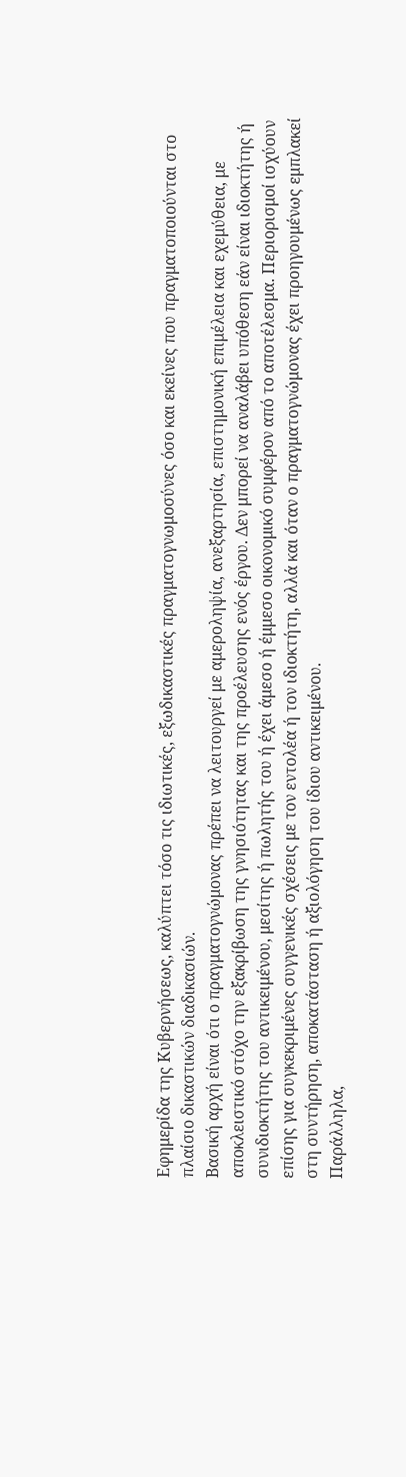Εφημερίδα της Κυβερνήσεως, καλύπτει τόσο τις ιδιωτικές, εξωδικαστικές πραγματογνωμοσύνες όσο και εκείνες που πραγματοποιούνται στο πλαίσιο δικαστικών διαδικασιών.
Βασική αρχή είναι ότι ο πραγματογνώμονας πρέπει να λειτουργεί με αμεροληψία, ανεξαρτησία, επιστημονική επιμέλεια και εχεμύθεια, με αποκλειστικό στόχο την εξακρίβωση της γνησιότητας και της προέλευσης ενός έργου. Δεν μπορεί να αναλάβει υπόθεση εάν είναι ιδιοκτήτης ή συνιδιοκτήτης του αντικειμένου, μεσίτης ή πωλητής του ή έχει άμεσο ή έμμεσο οικονομικό συμφέρον από το αποτέλεσμα. Περιορισμοί ισχύουν επίσης για συγκεκριμένες συγγενικές σχέσεις με τον εντολέα ή τον ιδιοκτήτη, αλλά και όταν ο πραγματογνώμονας έχει προηγουμένως εμπλακεί στη συντήρηση, αποκατάσταση ή αξιολόγηση του ίδιου αντικειμένου.
Παράλληλα,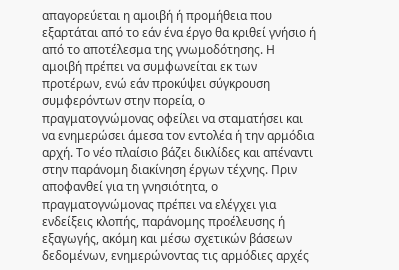απαγορεύεται η αμοιβή ή προμήθεια που εξαρτάται από το εάν ένα έργο θα κριθεί γνήσιο ή από το αποτέλεσμα της γνωμοδότησης. Η αμοιβή πρέπει να συμφωνείται εκ των προτέρων, ενώ εάν προκύψει σύγκρουση συμφερόντων στην πορεία, ο πραγματογνώμονας οφείλει να σταματήσει και να ενημερώσει άμεσα τον εντολέα ή την αρμόδια αρχή. Το νέο πλαίσιο βάζει δικλίδες και απέναντι στην παράνομη διακίνηση έργων τέχνης. Πριν αποφανθεί για τη γνησιότητα, ο πραγματογνώμονας πρέπει να ελέγχει για ενδείξεις κλοπής, παράνομης προέλευσης ή εξαγωγής, ακόμη και μέσω σχετικών βάσεων δεδομένων, ενημερώνοντας τις αρμόδιες αρχές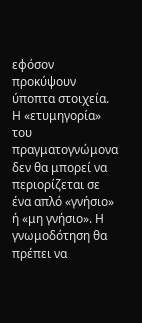εφόσον προκύψουν ύποπτα στοιχεία.
Η «ετυμηγορία» του πραγματογνώμονα δεν θα μπορεί να περιορίζεται σε ένα απλό «γνήσιο» ή «μη γνήσιο». Η γνωμοδότηση θα πρέπει να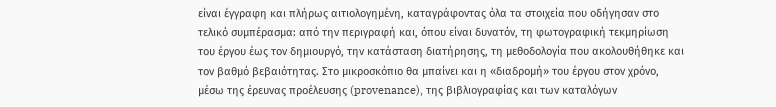είναι έγγραφη και πλήρως αιτιολογημένη, καταγράφοντας όλα τα στοιχεία που οδήγησαν στο τελικό συμπέρασμα: από την περιγραφή και, όπου είναι δυνατόν, τη φωτογραφική τεκμηρίωση του έργου έως τον δημιουργό, την κατάσταση διατήρησης, τη μεθοδολογία που ακολουθήθηκε και τον βαθμό βεβαιότητας. Στο μικροσκόπιο θα μπαίνει και η «διαδρομή» του έργου στον χρόνο, μέσω της έρευνας προέλευσης (provenance), της βιβλιογραφίας και των καταλόγων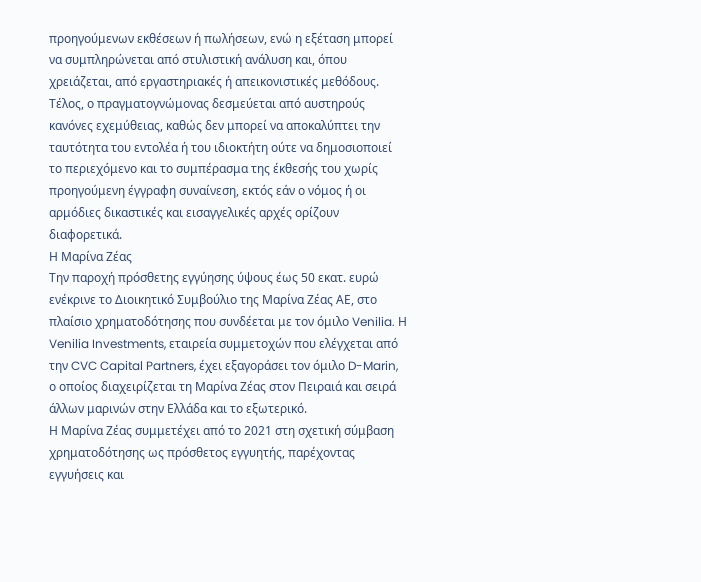προηγούμενων εκθέσεων ή πωλήσεων, ενώ η εξέταση μπορεί να συμπληρώνεται από στυλιστική ανάλυση και, όπου χρειάζεται, από εργαστηριακές ή απεικονιστικές μεθόδους. Τέλος, ο πραγματογνώμονας δεσμεύεται από αυστηρούς κανόνες εχεμύθειας, καθώς δεν μπορεί να αποκαλύπτει την ταυτότητα του εντολέα ή του ιδιοκτήτη ούτε να δημοσιοποιεί το περιεχόμενο και το συμπέρασμα της έκθεσής του χωρίς προηγούμενη έγγραφη συναίνεση, εκτός εάν ο νόμος ή οι αρμόδιες δικαστικές και εισαγγελικές αρχές ορίζουν διαφορετικά.
Η Μαρίνα Ζέας
Την παροχή πρόσθετης εγγύησης ύψους έως 50 εκατ. ευρώ ενέκρινε το Διοικητικό Συμβούλιο της Μαρίνα Ζέας ΑΕ, στο πλαίσιο χρηματοδότησης που συνδέεται με τον όμιλο Venilia. Η Venilia Investments, εταιρεία συμμετοχών που ελέγχεται από την CVC Capital Partners, έχει εξαγοράσει τον όμιλο D-Marin, ο οποίος διαχειρίζεται τη Μαρίνα Ζέας στον Πειραιά και σειρά άλλων μαρινών στην Ελλάδα και το εξωτερικό.
Η Μαρίνα Ζέας συμμετέχει από το 2021 στη σχετική σύμβαση χρηματοδότησης ως πρόσθετος εγγυητής, παρέχοντας εγγυήσεις και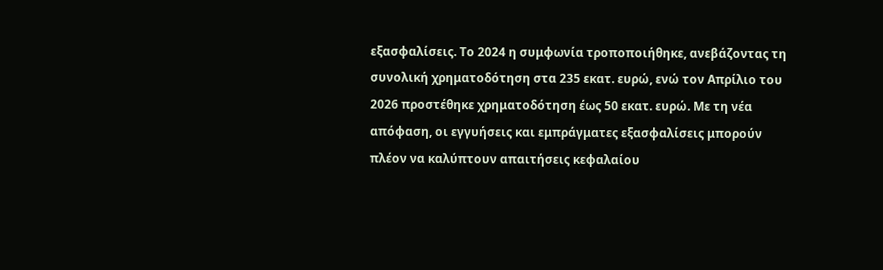εξασφαλίσεις. Το 2024 η συμφωνία τροποποιήθηκε, ανεβάζοντας τη συνολική χρηματοδότηση στα 235 εκατ. ευρώ, ενώ τον Απρίλιο του 2026 προστέθηκε χρηματοδότηση έως 50 εκατ. ευρώ. Με τη νέα απόφαση, οι εγγυήσεις και εμπράγματες εξασφαλίσεις μπορούν πλέον να καλύπτουν απαιτήσεις κεφαλαίου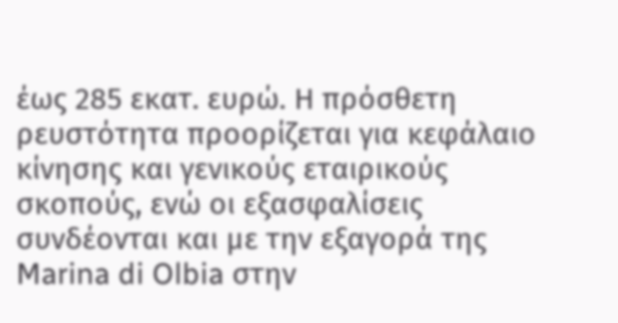έως 285 εκατ. ευρώ. Η πρόσθετη ρευστότητα προορίζεται για κεφάλαιο κίνησης και γενικούς εταιρικούς σκοπούς, ενώ οι εξασφαλίσεις συνδέονται και με την εξαγορά της Marina di Olbia στην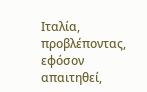Ιταλία, προβλέποντας, εφόσον απαιτηθεί,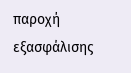παροχή εξασφάλισης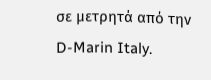σε μετρητά από την D-Marin Italy.